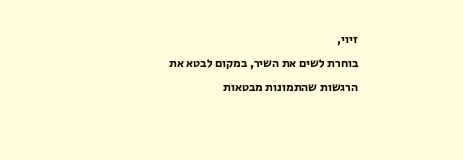זיוי,
בוחרת לשים את השיר, במקום לבטא את הרגשות שהתמונות מבטאות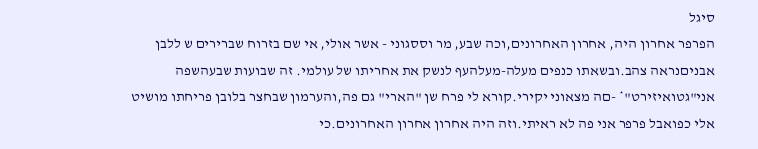סיגל
הפרפר אחרון היה, אחרון האחרונים,וכה שבע, מר וססגוני - אשר אולי, אי שם בזרוח שברירים ש ללבן אבניםנראה צהב.ובשאתו כנפים מעלה-מעלהעף לנשק את אחריתו של עולמי. זה שבועות שבעהשפה אני"גטואיזירט"* -םה מצאוני יקירי.קורא לי פרח שן "הארי" גם פה,והערמון שבחצר בלובן פריחתו מושיט אלי כפואבל פרפר אני פה לא ראיתי.וזה היה אחרון אחרון האחרונים.כי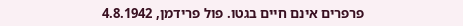פרפרים אינם חיים בגטו. פול פרידמן, 4.8.1942